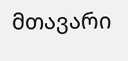მთავარი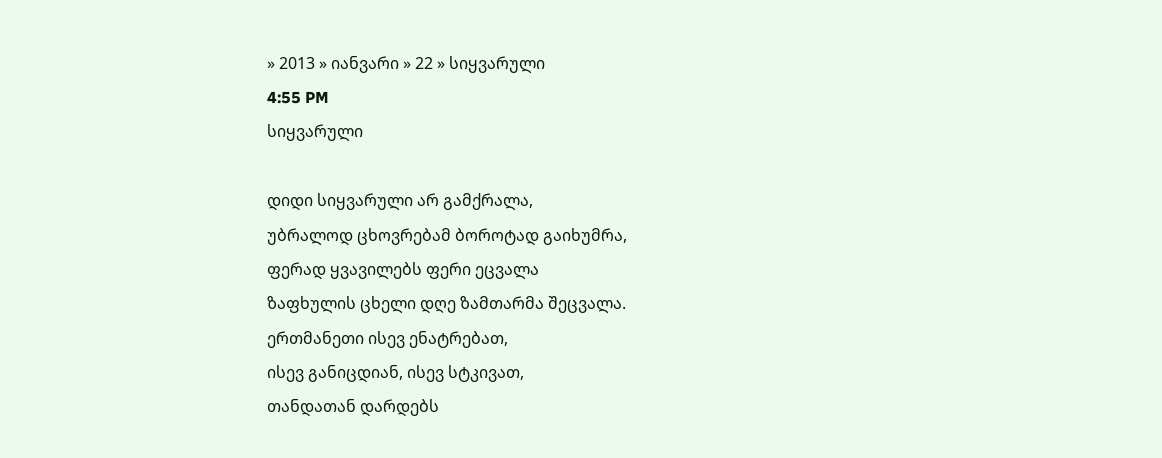» 2013 » იანვარი » 22 » სიყვარული
4:55 PM
სიყვარული

დიდი სიყვარული არ გამქრალა,
უბრალოდ ცხოვრებამ ბოროტად გაიხუმრა,
ფერად ყვავილებს ფერი ეცვალა
ზაფხულის ცხელი დღე ზამთარმა შეცვალა.
ერთმანეთი ისევ ენატრებათ,
ისევ განიცდიან, ისევ სტკივათ,
თანდათან დარდებს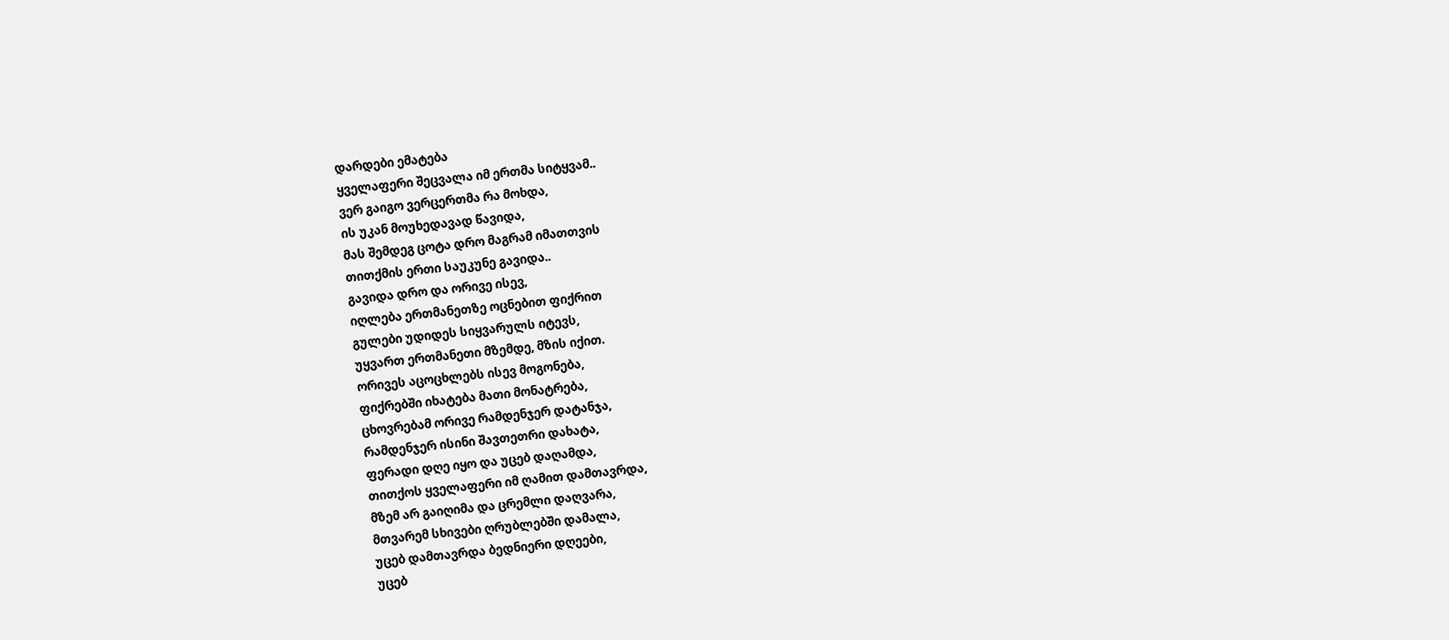დარდები ემატება
ყველაფერი შეცვალა იმ ერთმა სიტყვამ..
ვერ გაიგო ვერცერთმა რა მოხდა,
ის უკან მოუხედავად წავიდა,
მას შემდეგ ცოტა დრო მაგრამ იმათთვის
თითქმის ერთი საუკუნე გავიდა..
გავიდა დრო და ორივე ისევ,
იღლება ერთმანეთზე ოცნებით ფიქრით
გულები უდიდეს სიყვარულს იტევს,
უყვართ ერთმანეთი მზემდე, მზის იქით.
ორივეს აცოცხლებს ისევ მოგონება,
ფიქრებში იხატება მათი მონატრება,
ცხოვრებამ ორივე რამდენჯერ დატანჯა,
რამდენჯერ ისინი შავთეთრი დახატა,
ფერადი დღე იყო და უცებ დაღამდა,
თითქოს ყველაფერი იმ ღამით დამთავრდა,
მზემ არ გაიღიმა და ცრემლი დაღვარა,
მთვარემ სხივები ღრუბლებში დამალა,
უცებ დამთავრდა ბედნიერი დღეები,
უცებ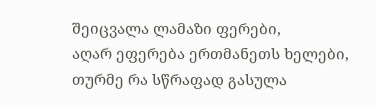შეიცვალა ლამაზი ფერები,
აღარ ეფერება ერთმანეთს ხელები,
თურმე რა სწრაფად გასულა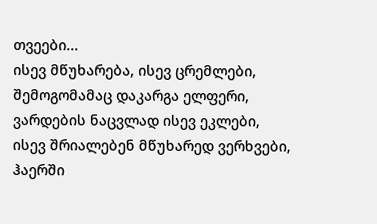თვეები...
ისევ მწუხარება, ისევ ცრემლები,
შემოგომამაც დაკარგა ელფერი,
ვარდების ნაცვლად ისევ ეკლები,
ისევ შრიალებენ მწუხარედ ვერხვები,
ჰაერში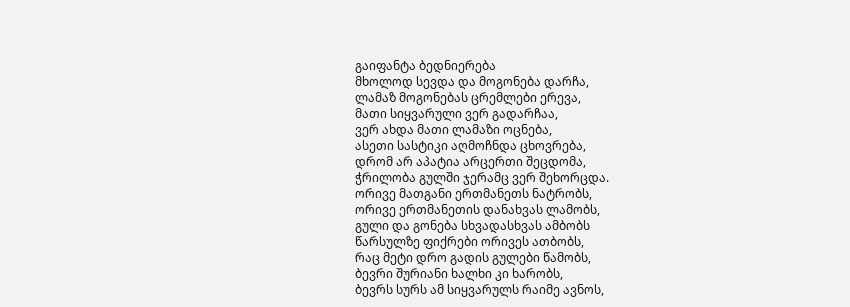გაიფანტა ბედნიერება
მხოლოდ სევდა და მოგონება დარჩა,
ლამაზ მოგონებას ცრემლები ერევა,
მათი სიყვარული ვერ გადარჩაა,
ვერ ახდა მათი ლამაზი ოცნება,
ასეთი სასტიკი აღმოჩნდა ცხოვრება,
დრომ არ აპატია არცერთი შეცდომა,
ჭრილობა გულში ჯერამც ვერ შეხორცდა.
ორივე მათგანი ერთმანეთს ნატრობს,
ორივე ერთმანეთის დანახვას ლამობს,
გული და გონება სხვადასხვას ამბობს
წარსულზე ფიქრები ორივეს ათბობს,
რაც მეტი დრო გადის გულები წამობს,
ბევრი შურიანი ხალხი კი ხარობს,
ბევრს სურს ამ სიყვარულს რაიმე ავნოს,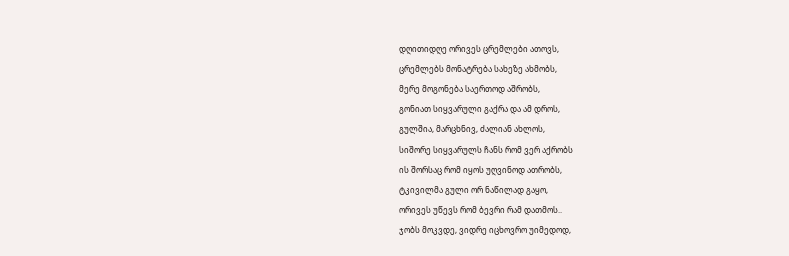დღითიდღე ორივეს ცრემლები ათოვს,
ცრემლებს მონატრება სახეზე ახმობს,
მერე მოგონება საერთოდ აშრობს,
გონიათ სიყვარული გაქრა და ამ დროს,
გულშია, მარცხნივ, ძალიან ახლოს,
სიშორე სიყვარულს ჩანს რომ ვერ აქრობს
ის შორსაც რომ იყოს უღვინოდ ათრობს,
ტკივილმა გული ორ ნაწილად გაყო,
ორივეს უწევს რომ ბევრი რამ დათმოს..
ჯობს მოკვდე, ვიდრე იცხოვრო უიმედოდ,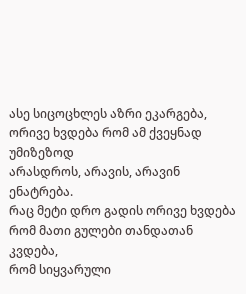ასე სიცოცხლეს აზრი ეკარგება,
ორივე ხვდება რომ ამ ქვეყნად უმიზეზოდ
არასდროს, არავის, არავინ ენატრება.
რაც მეტი დრო გადის ორივე ხვდება
რომ მათი გულები თანდათან კვდება,
რომ სიყვარული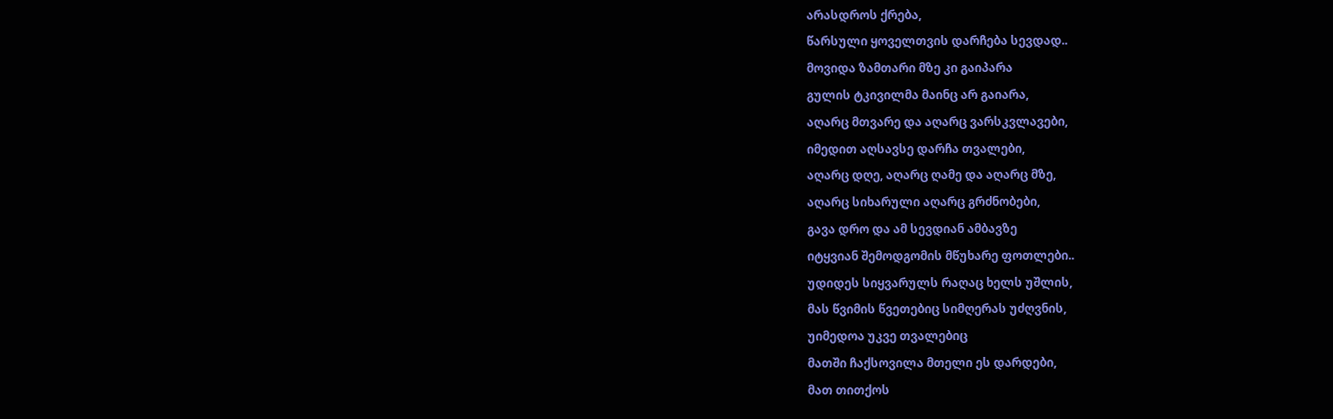არასდროს ქრება,
წარსული ყოველთვის დარჩება სევდად..
მოვიდა ზამთარი მზე კი გაიპარა
გულის ტკივილმა მაინც არ გაიარა,
აღარც მთვარე და აღარც ვარსკვლავები,
იმედით აღსავსე დარჩა თვალები,
აღარც დღე, აღარც ღამე და აღარც მზე,
აღარც სიხარული აღარც გრძნობები,
გავა დრო და ამ სევდიან ამბავზე
იტყვიან შემოდგომის მწუხარე ფოთლები..
უდიდეს სიყვარულს რაღაც ხელს უშლის,
მას წვიმის წვეთებიც სიმღერას უძღვნის,
უიმედოა უკვე თვალებიც
მათში ჩაქსოვილა მთელი ეს დარდები,
მათ თითქოს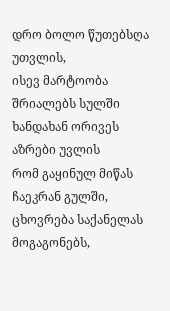დრო ბოლო წუთებსღა უთვლის,
ისევ მარტოობა შრიალებს სულში
ხანდახან ორივეს აზრები უვლის
რომ გაყინულ მიწას ჩაეკრან გულში,
ცხოვრება საქანელას მოგაგონებს,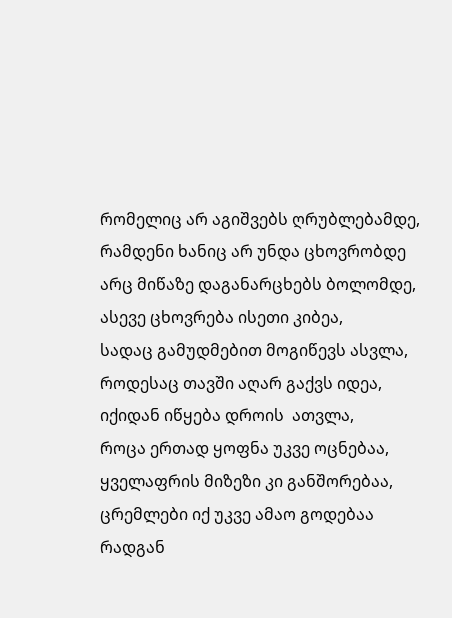რომელიც არ აგიშვებს ღრუბლებამდე,
რამდენი ხანიც არ უნდა ცხოვრობდე
არც მიწაზე დაგანარცხებს ბოლომდე,
ასევე ცხოვრება ისეთი კიბეა,
სადაც გამუდმებით მოგიწევს ასვლა,
როდესაც თავში აღარ გაქვს იდეა,
იქიდან იწყება დროის  ათვლა,
როცა ერთად ყოფნა უკვე ოცნებაა,
ყველაფრის მიზეზი კი განშორებაა,
ცრემლები იქ უკვე ამაო გოდებაა
რადგან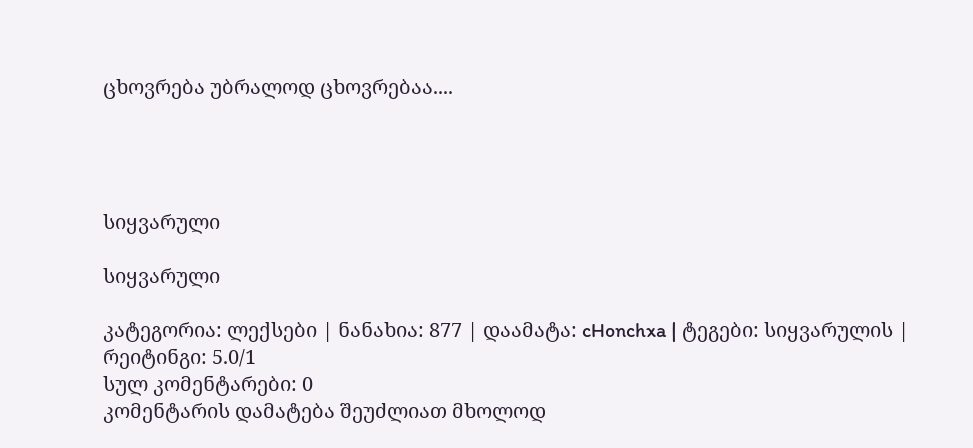ცხოვრება უბრალოდ ცხოვრებაა....




სიყვარული

სიყვარული

კატეგორია: ლექსები | ნანახია: 877 | დაამატა: cHonchxa | ტეგები: სიყვარულის | რეიტინგი: 5.0/1
სულ კომენტარები: 0
კომენტარის დამატება შეუძლიათ მხოლოდ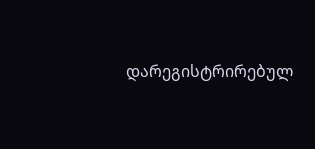დარეგისტრირებულ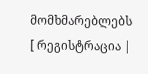მომხმარებლებს
[ რეგისტრაცია |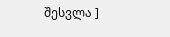შესვლა ]